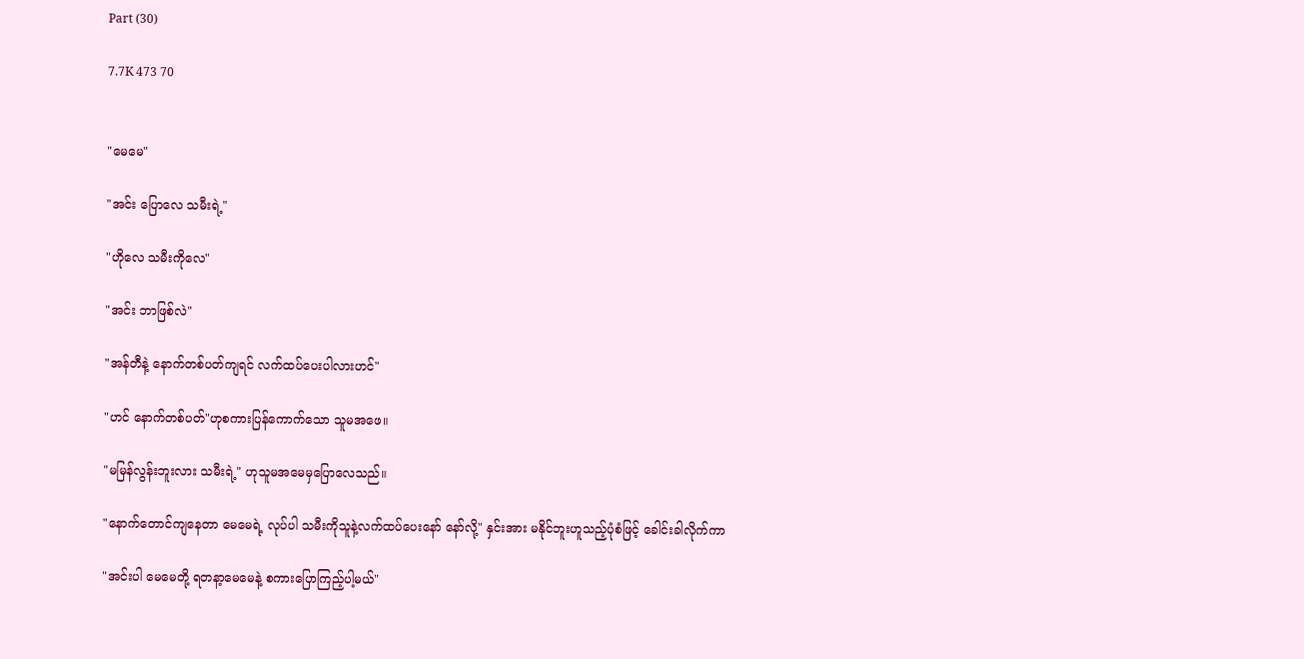Part (30)

7.7K 473 70


"မေမေ"

"အင်း ပြောလေ သမီးရဲ့"

"ဟိုလေ သမီးကိုလေ"

"အင်း ဘာဖြစ်လဲ"

"အန်တီနဲ့ နောက်တစ်ပတ်ကျရင် လက်ထပ်ပေးပါလားဟင်"

"ဟင် နောက်တစ်ပတ်"ဟုစကား‌ပြန်ကောက်သော သူမအဖေ။

"မမြန်လွန်းဘူးလား သမီးရဲ့" ဟုသူမအမေမှပြောလေသည်။

"နောက်တောင်ကျနေတာ မေမေရဲ့ လုပ်ပါ သမီးကိုသူနဲ့လက်ထပ်ပေးနော် နော်လို့" နှင်းအား မနိုင်ဘူးဟူသည့်ပုံစံဖြင့် ခေါင်းခါလိုက်ကာ

"အင်းပါ မေမေတို့ ရတနာ့မေမေနဲ့ စကားပြောကြည့်ပါ့မယ်"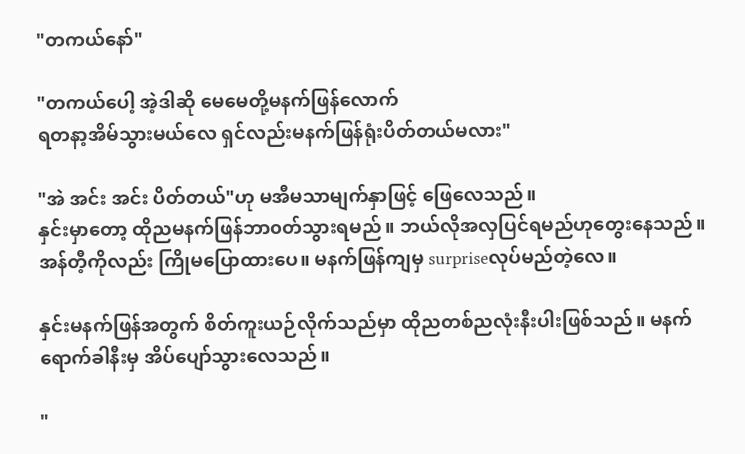"တကယ်နော်"

"တကယ်ပေါ့ အဲ့ဒါဆို မေမေတို့မနက်ဖြန်လောက်
ရတနာ့အိမ်သွားမယ်လေ ရှင်လည်းမနက်ဖြန်ရုံးပိတ်တယ်မလား"

"အဲ အင်း အင်း ပိတ်တယ်"ဟု မအီမသာမျက်နှာဖြင့် ဖြေလေသည်။
နှင်းမှာ‌တော့ ထိုညမနက်ဖြန်ဘာ၀တ်သွားရမည်။ ဘယ်လိုအလှပြင်ရမည်ဟုတွေးနေသည်။ အန်တီ့ကိုလည်း ကြိုမပြောထားပေ။ မနက်ဖြန်ကျမှ surpriseလုပ်မည်တဲ့လေ။

နှင်းမနက်ဖြန်အတွက် စိတ်ကူးယဉ်လိုက်သည်မှာ ထိုညတစ်ညလုံးနီးပါးဖြစ်သည်။ မနက်ရောက်ခါနီးမှ အိပ်ပျော်သွားလေသည်။

"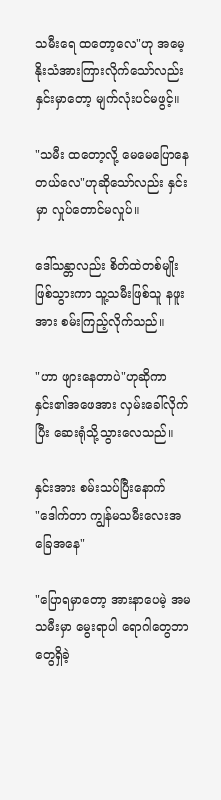သမီးရေ ထတော့လေ"ဟု အမေ့နိုးသံအားကြားလိုက်သော်လည်း နှင်းမှာတော့ မျက်လုံးပင်မဖွင့်။

"သမီး ထတော့လို့ မေမေပြောနေတယ်လေ"ဟုဆိုသော်လည်း နှင်းမှာ လှုပ်တောင်မလှုပ်။

ဒေါ်သန္တာလည်း စိတ်ထဲတစ်မျိုးဖြစ်သွားကာ သူ့သမီးဖြစ်သူ နဖူးအား စမ်းကြည့်လိုက်သည်။

"ဟာ ဖျားနေတာပဲ"ဟုဆိုကာ နှင်း၏‌အဖေအား လှမ်းခေါ်လိုက်ပြီး ဆေးရုံသို့သွားလေသည်။

နှင်းအား စမ်းသပ်ပြီးနောက်
"ဒေါက်တာ ကျွန်မသမီးလေးအခြေအနေ"

"ပြောရမှာတော့ အားနာပေမဲ့ အမသမီးမှာ မွေးရာပါ ရောဂါတွေဘာတွေရှိခဲ့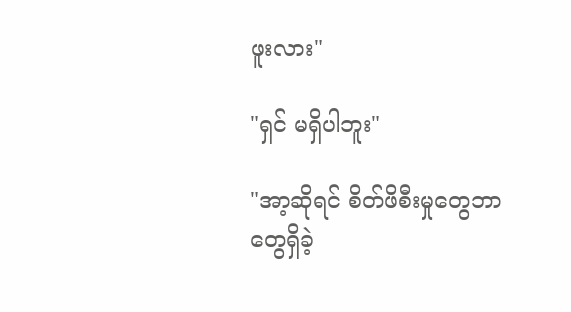ဖူးလား"

"ရှင် မရှိပါဘူး"

"အာ့ဆိုရင် စိတ်ဖိစီးမှုတွေဘာတွေရှိခဲ့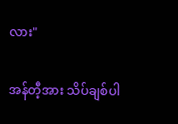လား"

အန်တီ့အား သိပ်ချစ်ပါ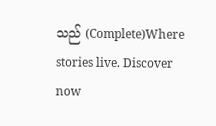သည် (Complete)Where stories live. Discover now